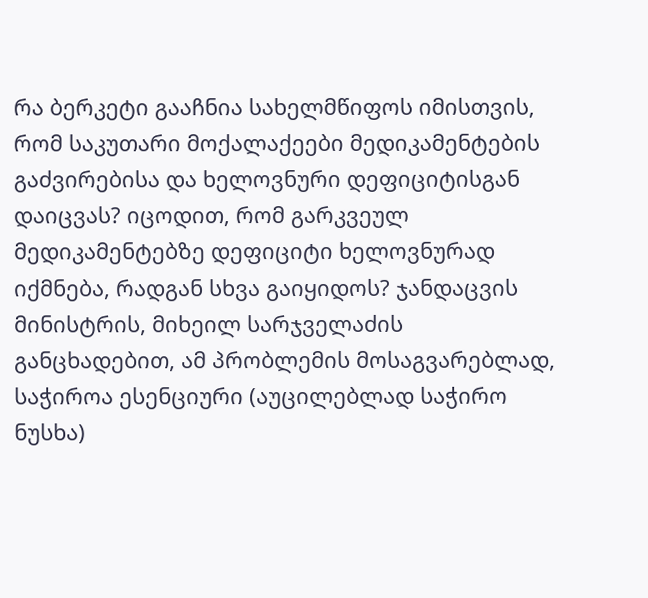რა ბერკეტი გააჩნია სახელმწიფოს იმისთვის, რომ საკუთარი მოქალაქეები მედიკამენტების გაძვირებისა და ხელოვნური დეფიციტისგან დაიცვას? იცოდით, რომ გარკვეულ მედიკამენტებზე დეფიციტი ხელოვნურად იქმნება, რადგან სხვა გაიყიდოს? ჯანდაცვის მინისტრის, მიხეილ სარჯველაძის განცხადებით, ამ პრობლემის მოსაგვარებლად, საჭიროა ესენციური (აუცილებლად საჭირო ნუსხა)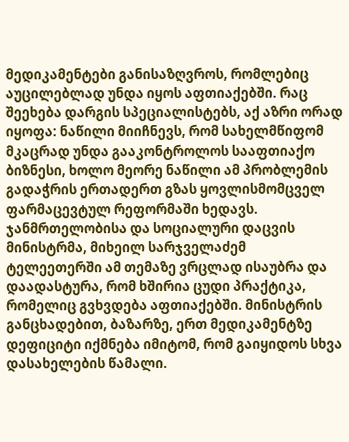მედიკამენტები განისაზღვროს, რომლებიც აუცილებლად უნდა იყოს აფთიაქებში. რაც შეეხება დარგის სპეციალისტებს, აქ აზრი ორად იყოფა: ნაწილი მიიჩნევს, რომ სახელმწიფომ მკაცრად უნდა გააკონტროლოს სააფთიაქო ბიზნესი, ხოლო მეორე ნაწილი ამ პრობლემის გადაჭრის ერთადერთ გზას ყოვლისმომცველ ფარმაცევტულ რეფორმაში ხედავს.
ჯანმრთელობისა და სოციალური დაცვის მინისტრმა, მიხეილ სარჯველაძემ ტელეეთერში ამ თემაზე ვრცლად ისაუბრა და დაადასტურა, რომ ხშირია ცუდი პრაქტიკა, რომელიც გვხვდება აფთიაქებში. მინისტრის განცხადებით, ბაზარზე, ერთ მედიკამენტზე დეფიციტი იქმნება იმიტომ, რომ გაიყიდოს სხვა დასახელების წამალი.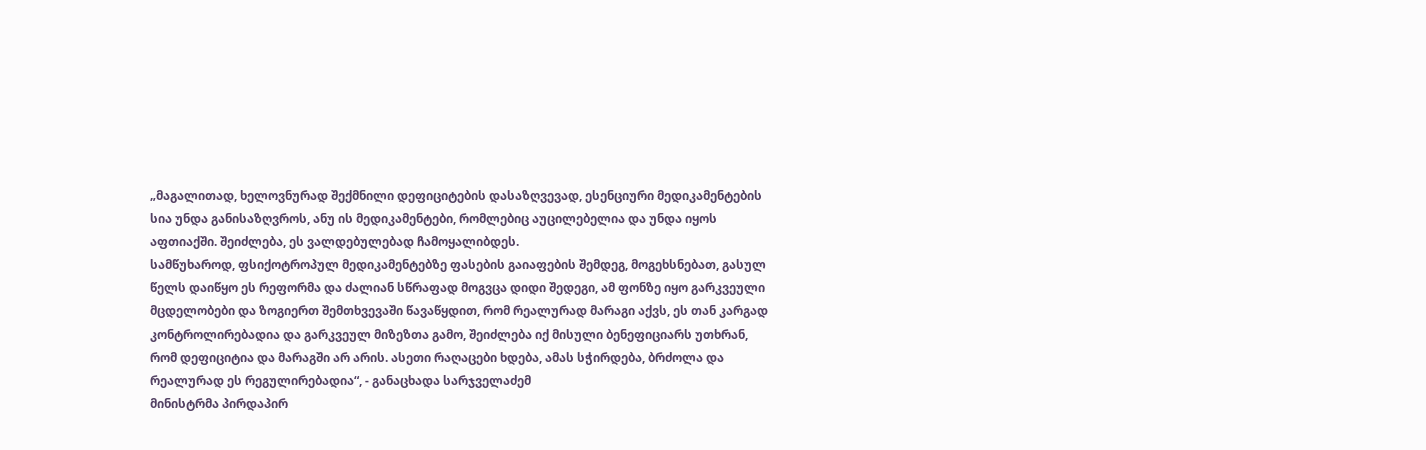„მაგალითად, ხელოვნურად შექმნილი დეფიციტების დასაზღვევად, ესენციური მედიკამენტების სია უნდა განისაზღვროს, ანუ ის მედიკამენტები, რომლებიც აუცილებელია და უნდა იყოს აფთიაქში. შეიძლება, ეს ვალდებულებად ჩამოყალიბდეს.
სამწუხაროდ, ფსიქოტროპულ მედიკამენტებზე ფასების გაიაფების შემდეგ, მოგეხსნებათ, გასულ წელს დაიწყო ეს რეფორმა და ძალიან სწრაფად მოგვცა დიდი შედეგი, ამ ფონზე იყო გარკვეული მცდელობები და ზოგიერთ შემთხვევაში წავაწყდით, რომ რეალურად მარაგი აქვს, ეს თან კარგად კონტროლირებადია და გარკვეულ მიზეზთა გამო, შეიძლება იქ მისული ბენეფიციარს უთხრან, რომ დეფიციტია და მარაგში არ არის. ასეთი რაღაცები ხდება, ამას სჭირდება, ბრძოლა და რეალურად ეს რეგულირებადია“, - განაცხადა სარჯველაძემ
მინისტრმა პირდაპირ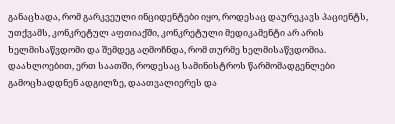განაცხადა, რომ გარკვეული ინციდენტები იყო, როდესაც დაურეკავს პაციენტს, უთქვამს, კონკრეტულ აფთიაქში, კონკრეტული მედიკამენტი არ არის ხელმისაწვდომი და შემდეგ აღმოჩნდა, რომ თურმე ხელმისაწვდომია. დაახლოებით, ერთ საათში, როდესაც სამინისტროს წარმომადგენლები გამოცხადდნენ ადგილზე, დაათვალიერეს და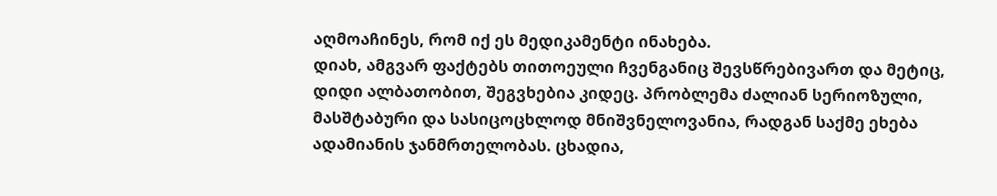აღმოაჩინეს, რომ იქ ეს მედიკამენტი ინახება.
დიახ, ამგვარ ფაქტებს თითოეული ჩვენგანიც შევსწრებივართ და მეტიც, დიდი ალბათობით, შეგვხებია კიდეც. პრობლემა ძალიან სერიოზული, მასშტაბური და სასიცოცხლოდ მნიშვნელოვანია, რადგან საქმე ეხება ადამიანის ჯანმრთელობას. ცხადია,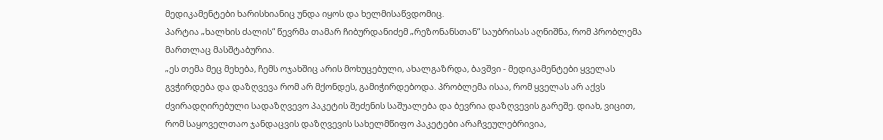მედიკამენტები ხარისხიანიც უნდა იყოს და ხელმისაწვდომიც.
პარტია „ხალხის ძალის“ წევრმა თამარ ჩიბურდანიძემ „რეზონანსთან“ საუბრისას აღნიშნა, რომ პრობლემა მართლაც მასშტაბურია.
„ეს თემა მეც მეხება, ჩემს ოჯახშიც არის მოხუცებული, ახალგაზრდა, ბავშვი - მედიკამენტები ყველას გვჭირდება და დაზღვევა რომ არ მქონდეს, გამიჭირდებოდა. პრობლემა ისაა, რომ ყველას არ აქვს ძვირადღირებული სადაზღვევო პაკეტის შეძენის საშუალება და ბევრია დაზღვევის გარეშე. დიახ, ვიცით, რომ საყოველთაო ჯანდაცვის დაზღვევის სახელმწიფო პაკეტები არაჩვეულებრივია,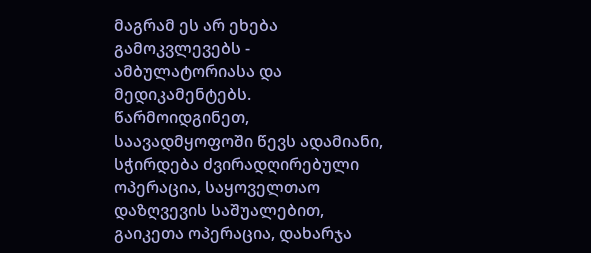მაგრამ ეს არ ეხება გამოკვლევებს - ამბულატორიასა და მედიკამენტებს.
წარმოიდგინეთ, საავადმყოფოში წევს ადამიანი, სჭირდება ძვირადღირებული ოპერაცია, საყოველთაო დაზღვევის საშუალებით, გაიკეთა ოპერაცია, დახარჯა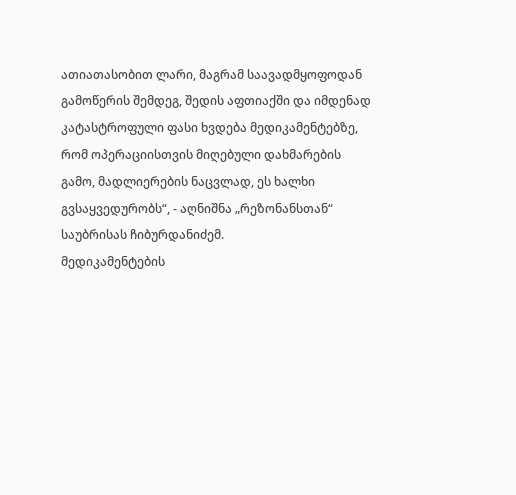ათიათასობით ლარი, მაგრამ საავადმყოფოდან გამოწერის შემდეგ, შედის აფთიაქში და იმდენად კატასტროფული ფასი ხვდება მედიკამენტებზე, რომ ოპერაციისთვის მიღებული დახმარების გამო, მადლიერების ნაცვლად, ეს ხალხი გვსაყვედურობს“, - აღნიშნა „რეზონანსთან“ საუბრისას ჩიბურდანიძემ.
მედიკამენტების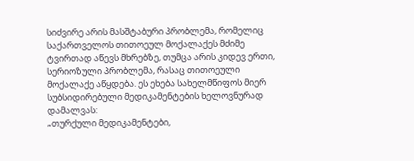სიძვირე არის მასშტაბური პრობლემა, რომელიც საქართველოს თითოეულ მოქალაქეს მძიმე ტვირთად აწევს მხრებზე, თუმცა არის კიდევ ერთი, სერიოზული პრობლემა, რასაც თითოეული მოქალაქე აწყდება. ეს ეხება სახელმწიფოს მიერ სუბსიდირებული მედიკამენტების ხელოვნურად დამალვას:
„თურქული მედიკამენტები,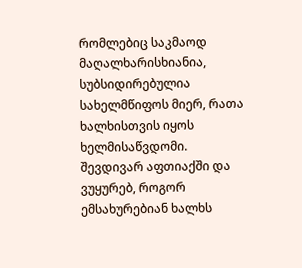რომლებიც საკმაოდ მაღალხარისხიანია, სუბსიდირებულია სახელმწიფოს მიერ, რათა ხალხისთვის იყოს ხელმისაწვდომი. შევდივარ აფთიაქში და ვუყურებ, როგორ ემსახურებიან ხალხს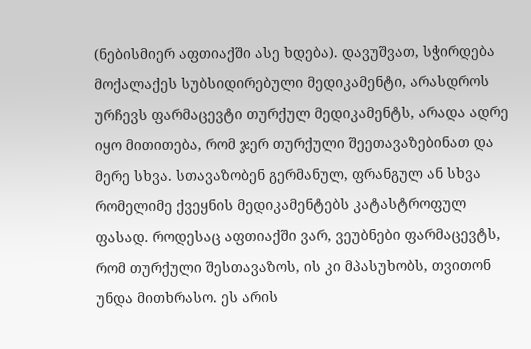(ნებისმიერ აფთიაქში ასე ხდება). დავუშვათ, სჭირდება მოქალაქეს სუბსიდირებული მედიკამენტი, არასდროს ურჩევს ფარმაცევტი თურქულ მედიკამენტს, არადა ადრე იყო მითითება, რომ ჯერ თურქული შეეთავაზებინათ და მერე სხვა. სთავაზობენ გერმანულ, ფრანგულ ან სხვა რომელიმე ქვეყნის მედიკამენტებს კატასტროფულ ფასად. როდესაც აფთიაქში ვარ, ვეუბნები ფარმაცევტს, რომ თურქული შესთავაზოს, ის კი მპასუხობს, თვითონ უნდა მითხრასო. ეს არის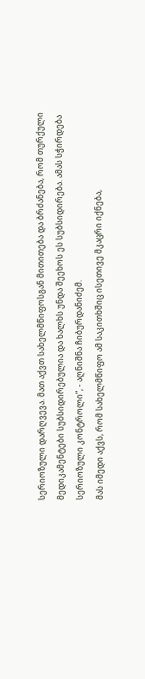სერიოზული დარღვევა. მათ აქვთ სახელმწიფოსგან მითითება და ბრძანება, რომ თურქული მედიკამენტები სუბსიდირებულია და ხალხს უნდა შეეხოს ეს სუბსიდირება. ამას სჭირდება სერიოზული კონტროლი“, - აღნიშნა ჩიბურდანიძემ.
მას იმედი აქვს, რომ სახელმწიფო ამ საკითხშიც ისეთივე მკაცრი იქნება,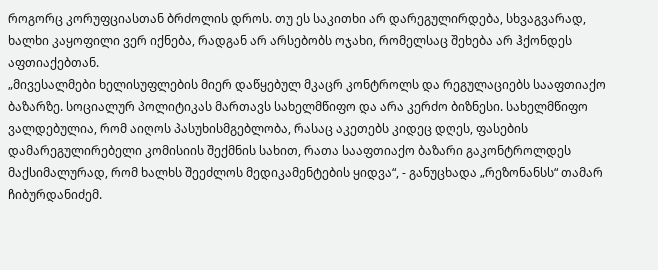როგორც კორუფციასთან ბრძოლის დროს. თუ ეს საკითხი არ დარეგულირდება, სხვაგვარად, ხალხი კაყოფილი ვერ იქნება, რადგან არ არსებობს ოჯახი, რომელსაც შეხება არ ჰქონდეს აფთიაქებთან.
„მივესალმები ხელისუფლების მიერ დაწყებულ მკაცრ კონტროლს და რეგულაციებს სააფთიაქო ბაზარზე. სოციალურ პოლიტიკას მართავს სახელმწიფო და არა კერძო ბიზნესი. სახელმწიფო ვალდებულია, რომ აიღოს პასუხისმგებლობა, რასაც აკეთებს კიდეც დღეს, ფასების დამარეგულირებელი კომისიის შექმნის სახით, რათა სააფთიაქო ბაზარი გაკონტროლდეს მაქსიმალურად, რომ ხალხს შეეძლოს მედიკამენტების ყიდვა“, - განუცხადა „რეზონანსს“ თამარ ჩიბურდანიძემ.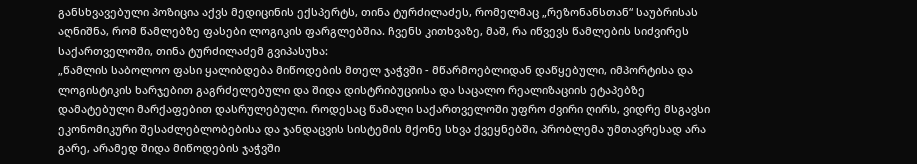განსხვავებული პოზიცია აქვს მედიცინის ექსპერტს, თინა ტურძილაძეს, რომელმაც „რეზონანსთან“ საუბრისას აღნიშნა, რომ წამლებზე ფასები ლოგიკის ფარგლებშია. ჩვენს კითხვაზე, მაშ, რა იწვევს წამლების სიძვირეს საქართველოში, თინა ტურძილაძემ გვიპასუხა:
„წამლის საბოლოო ფასი ყალიბდება მიწოდების მთელ ჯაჭვში - მწარმოებლიდან დაწყებული, იმპორტისა და ლოგისტიკის ხარჯებით გაგრძელებული და შიდა დისტრიბუციისა და საცალო რეალიზაციის ეტაპებზე დამატებული მარქაფებით დასრულებული. როდესაც წამალი საქართველოში უფრო ძვირი ღირს, ვიდრე მსგავსი ეკონომიკური შესაძლებლობებისა და ჯანდაცვის სისტემის მქონე სხვა ქვეყნებში, პრობლემა უმთავრესად არა გარე, არამედ შიდა მიწოდების ჯაჭვში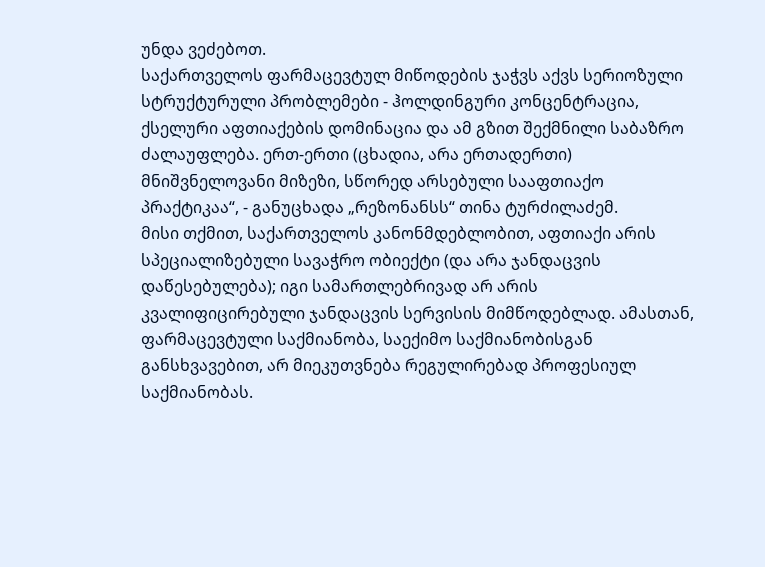უნდა ვეძებოთ.
საქართველოს ფარმაცევტულ მიწოდების ჯაჭვს აქვს სერიოზული სტრუქტურული პრობლემები - ჰოლდინგური კონცენტრაცია, ქსელური აფთიაქების დომინაცია და ამ გზით შექმნილი საბაზრო ძალაუფლება. ერთ-ერთი (ცხადია, არა ერთადერთი) მნიშვნელოვანი მიზეზი, სწორედ არსებული სააფთიაქო პრაქტიკაა“, - განუცხადა „რეზონანსს“ თინა ტურძილაძემ.
მისი თქმით, საქართველოს კანონმდებლობით, აფთიაქი არის სპეციალიზებული სავაჭრო ობიექტი (და არა ჯანდაცვის დაწესებულება); იგი სამართლებრივად არ არის კვალიფიცირებული ჯანდაცვის სერვისის მიმწოდებლად. ამასთან, ფარმაცევტული საქმიანობა, საექიმო საქმიანობისგან განსხვავებით, არ მიეკუთვნება რეგულირებად პროფესიულ საქმიანობას.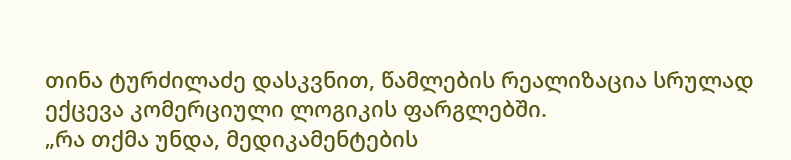თინა ტურძილაძე დასკვნით, წამლების რეალიზაცია სრულად ექცევა კომერციული ლოგიკის ფარგლებში.
„რა თქმა უნდა, მედიკამენტების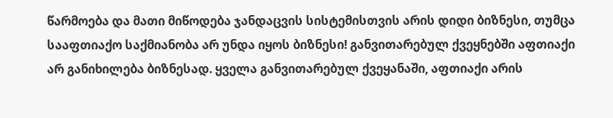წარმოება და მათი მიწოდება ჯანდაცვის სისტემისთვის არის დიდი ბიზნესი, თუმცა სააფთიაქო საქმიანობა არ უნდა იყოს ბიზნესი! განვითარებულ ქვეყნებში აფთიაქი არ განიხილება ბიზნესად. ყველა განვითარებულ ქვეყანაში, აფთიაქი არის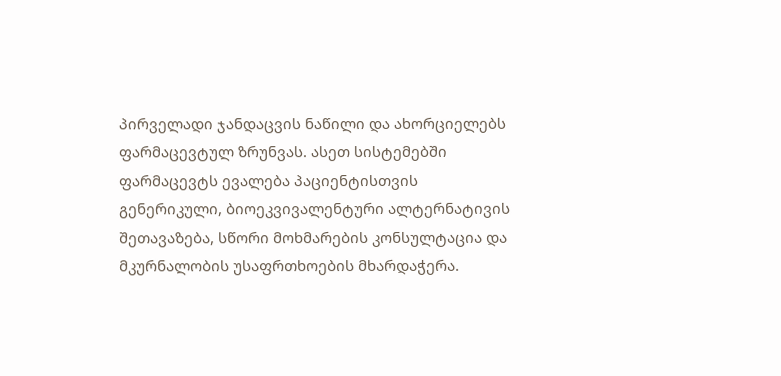პირველადი ჯანდაცვის ნაწილი და ახორციელებს ფარმაცევტულ ზრუნვას. ასეთ სისტემებში ფარმაცევტს ევალება პაციენტისთვის გენერიკული, ბიოეკვივალენტური ალტერნატივის შეთავაზება, სწორი მოხმარების კონსულტაცია და მკურნალობის უსაფრთხოების მხარდაჭერა.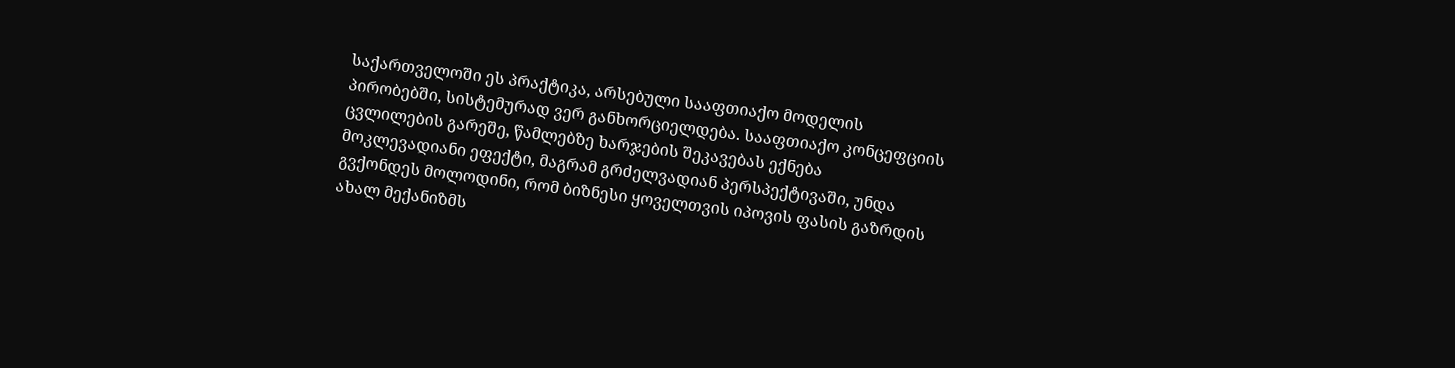საქართველოში ეს პრაქტიკა, არსებული სააფთიაქო მოდელის პირობებში, სისტემურად ვერ განხორციელდება. სააფთიაქო კონცეფციის ცვლილების გარეშე, წამლებზე ხარჯების შეკავებას ექნება მოკლევადიანი ეფექტი, მაგრამ გრძელვადიან პერსპექტივაში, უნდა გვქონდეს მოლოდინი, რომ ბიზნესი ყოველთვის იპოვის ფასის გაზრდის ახალ მექანიზმს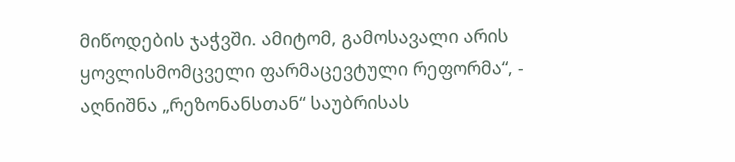მიწოდების ჯაჭვში. ამიტომ, გამოსავალი არის ყოვლისმომცველი ფარმაცევტული რეფორმა“, - აღნიშნა „რეზონანსთან“ საუბრისას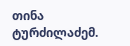თინა ტურძილაძემ.